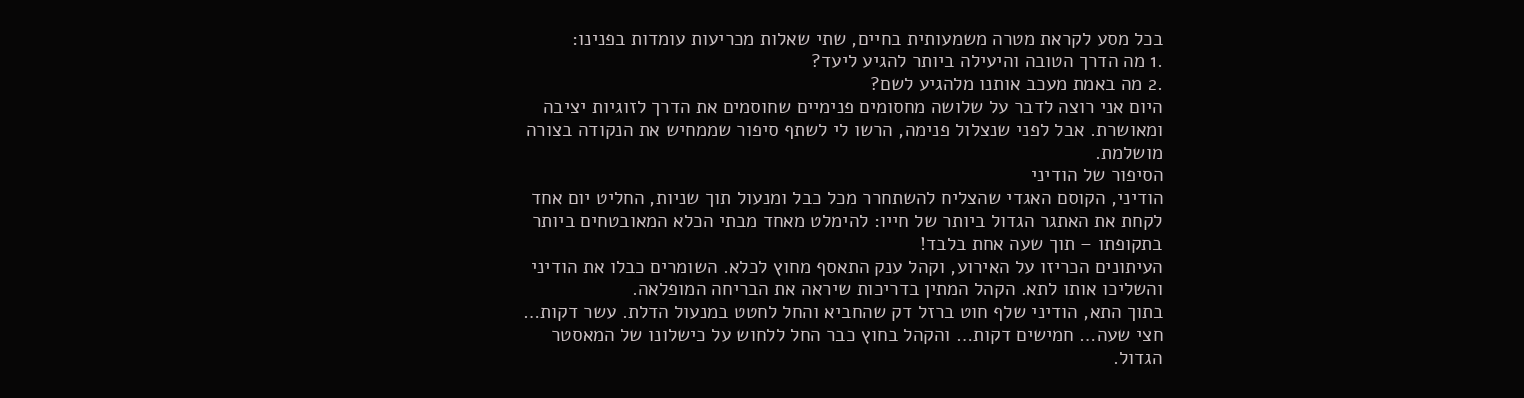בכל מסע לקראת מטרה משמעותית בחיים, שתי שאלות מכריעות עומדות בפנינו:
.1 מה הדרך הטובה והיעילה ביותר להגיע ליעד?
.2 מה באמת מעכב אותנו מלהגיע לשם?
היום אני רוצה לדבר על שלושה מחסומים פנימיים שחוסמים את הדרך לזוגיות יציבה
ומאושרת. אבל לפני שנצלול פנימה, הרשו לי לשתף סיפור שממחיש את הנקודה בצורה
מושלמת.
הסיפור של הודיני
הודיני, הקוסם האגדי שהצליח להשתחרר מכל כבל ומנעול תוך שניות, החליט יום אחד
לקחת את האתגר הגדול ביותר של חייו: להימלט מאחד מבתי הכלא המאובטחים ביותר
בתקופתו – תוך שעה אחת בלבד!
העיתונים הכריזו על האירוע, וקהל ענק התאסף מחוץ לכלא. השומרים כבלו את הודיני
והשליכו אותו לתא. הקהל המתין בדריכות שיראה את הבריחה המופלאה.
בתוך התא, הודיני שלף חוט ברזל דק שהחביא והחל לחטט במנעול הדלת. עשר דקות…
חצי שעה… חמישים דקות… והקהל בחוץ כבר החל ללחוש על כישלונו של המאסטר
הגדול.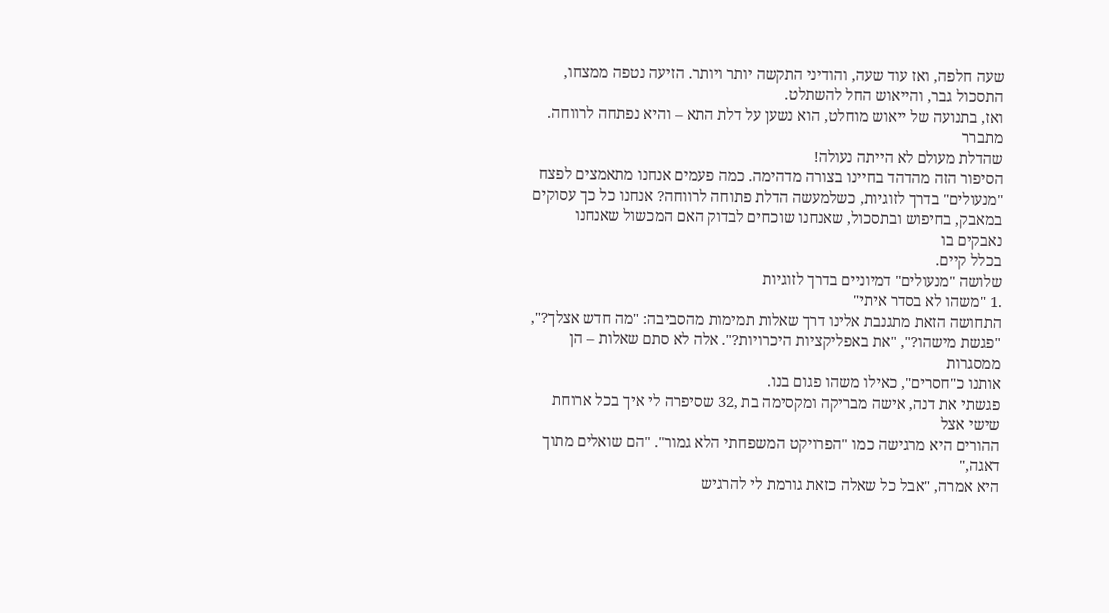שעה חלפה, ואז עוד שעה, והודיני התקשה יותר ויותר. הזיעה נטפה ממצחו,
התסכול גבר, והייאוש החל להשתלט.
ואז, בתנועה של ייאוש מוחלט, הוא נשען על דלת התא – והיא נפתחה לרווחה. מתברר
שהדלת מעולם לא הייתה נעולה!
הסיפור הזה מהדהד בחיינו בצורה מדהימה. כמה פעמים אנחנו מתאמצים לפצח
"מנעולים" בדרך לזוגיות, כשלמעשה הדלת פתוחה לרווחה? אנחנו כל כך עסוקים
במאבק, בחיפוש ובתסכול, שאנחנו שוכחים לבדוק האם המכשול שאנחנו נאבקים בו
בכלל קיים.
שלושה "מנעולים" דמיוניים בדרך לזוגיות
.1 "משהו לא בסדר איתי"
התחושה הזאת מתגנבת אלינו דרך שאלות תמימות מהסביבה: "מה חדש אצלך?",
"פגשת מישהו?", "את באפליקציות היכרויות?". אלה לא סתם שאלות – הן ממסגרות
אותנו כ"חסרים", כאילו משהו פגום בנו.
פגשתי את דנה, אישה מבריקה ומקסימה בת ,32 שסיפרה לי איך בכל ארוחת שישי אצל
ההורים היא מרגישה כמו "הפרויקט המשפחתי הלא גמור". "הם שואלים מתוך דאגה,"
היא אמרה, "אבל כל שאלה כזאת גורמת לי להרגיש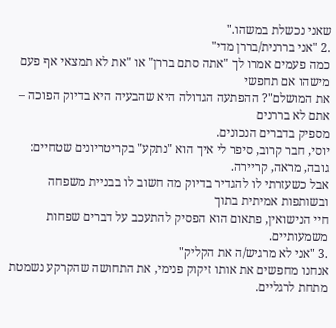שאני נכשלת במשהו."
.2 "אני בררנית/בררן מדי"
כמה פעמים אמרו לך "אתה סתם בררן" או "את לא תמצאי אף פעם מישהו אם תחפשי
את המושלם"? ההפתעה הגדולה היא שהבעיה היא בדיוק הפוכה – אתם לא בררנים
מספיק בדברים הנכונים.
יוסי, חבר קרוב, סיפר לי איך הוא "נתקע" בקריטריונים שטחיים: גובה, מראה, קריירה.
אבל כשעזרתי לו להגדיר בדיוק מה חשוב לו בבניית משפחה ובשותפות אמיתית בתוך
חיי הנישואין, פתאום הוא הפסיק להתעכב על דברים שפחות משמעותיים.
.3 "אני לא מרגיש/ה את הקליק"
אנחנו מחפשים את אותו זיקוק פנימי, את התחושה שהקרקע נשמטת מתחת לרגליים.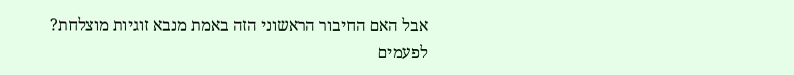אבל האם החיבור הראשוני הזה באמת מנבא זוגיות מוצלחת?
לפעמים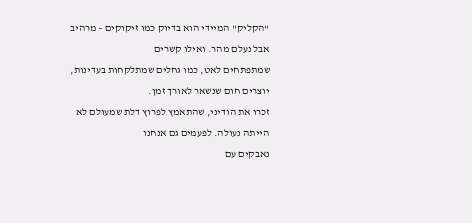"הקליק" המיידי הוא בדיוק כמו זיקוקים – מרהיב אבל נעלם מהר. ואילו קשרים
שמתפתחים לאט, כמו גחלים שמתלקחות בעדינות, יוצרים חום שנשאר לאורך זמן.
זכרו את הודיני, שהתאמץ לפרוץ דלת שמעולם לא הייתה נעולה. לפעמים גם אנחנו
נאבקים עם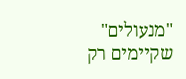"מנעולים" שקיימים רק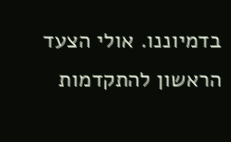בדמיוננו. אולי הצעד הראשון להתקדמות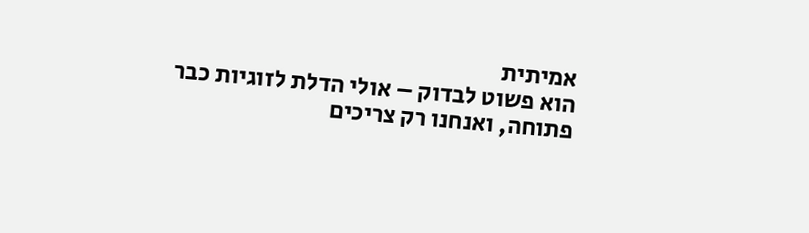אמיתית
הוא פשוט לבדוק – אולי הדלת לזוגיות כבר פתוחה, ואנחנו רק צריכים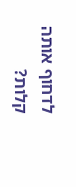לדחוף אותה
קלות?